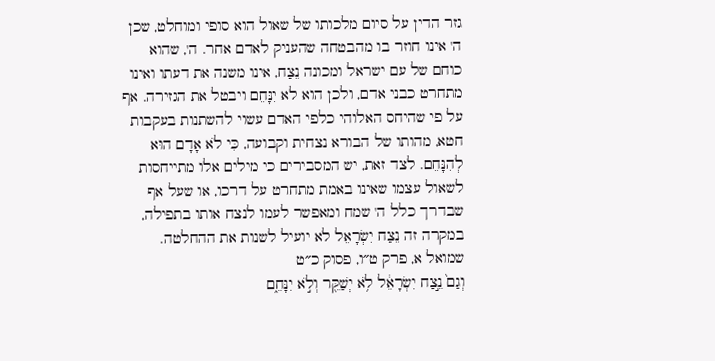גזר הדין על סיום מלכותו של שאול הוא סופי ומוחלט, שכן ה' אינו חוזר בו מהבטחה שהעניק לאדם אחר. ה', שהוא כוחם של עם ישראל ומכונה נֵצַח, אינו משנה את דעתו ואינו מתחרט כבני אדם, ולכן הוא לא יִנָּחֵם ויבטל את הגזירה. אף על פי שהיחס האלוהי כלפי האדם עשוי להשתנות בעקבות חטא, מהותו של הבורא נצחית וקבועה, כִּי לֹא אָדָם הוּא לְהִנָּחֵם. לצד זאת, יש המסבירים כי מילים אלו מתייחסות לשאול עצמו שאינו באמת מתחרט על דרכו, או שעל אף שבדרך כלל ה' שמח ומאפשר לעמו לנצח אותו בתפילה, במקרה זה נֵצַח יִשְׂרָאֵל לא יועיל לשנות את ההחלטה.
שמואל א, פרק ט״ו, פסוק כ״ט
וְגַם֙ נֵ֣צַח יִשְׂרָאֵ֔ל לֹ֥א יְשַׁקֵּ֖ר וְלֹ֣א יִנָּחֵ֑ם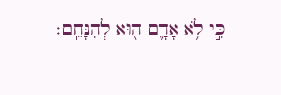כִּ֣י לֹ֥א אָדָ֛ם ה֖וּא לְהִנָּחֵֽם׃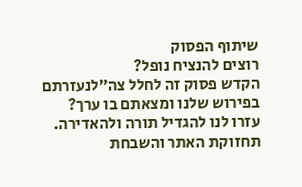שיתוף הפסוק
רוצים להנציח נופל?
הקדש פסוק זה לחלל צה״לנעזרתם בפירוש שלנו ומצאתם בו ערך?
עזרו לנו להגדיל תורה ולהאדירה. תחזוקת האתר והשבחת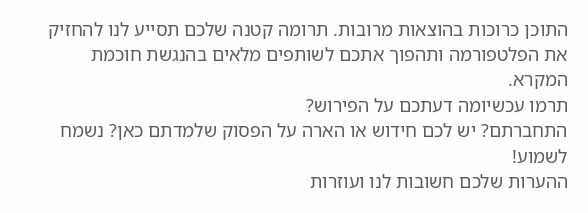התוכן כרוכות בהוצאות מרובות. תרומה קטנה שלכם תסייע לנו להחזיק את הפלטפורמה ותהפוך אתכם לשותפים מלאים בהנגשת חוכמת המקרא.
תרמו עכשיומה דעתכם על הפירוש?
התחברתם? יש לכם חידוש או הארה על הפסוק שלמדתם כאן? נשמח לשמוע!
ההערות שלכם חשובות לנו ועוזרות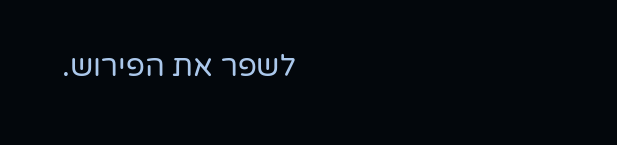לשפר את הפירוש.